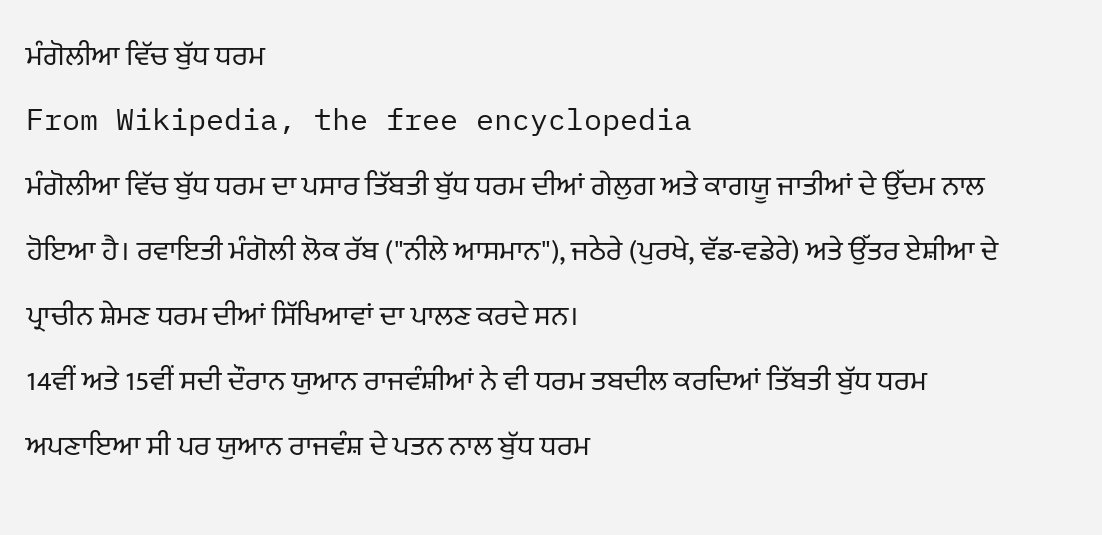ਮੰਗੋਲੀਆ ਵਿੱਚ ਬੁੱਧ ਧਰਮ
From Wikipedia, the free encyclopedia
ਮੰਗੋਲੀਆ ਵਿੱਚ ਬੁੱਧ ਧਰਮ ਦਾ ਪਸਾਰ ਤਿੱਬਤੀ ਬੁੱਧ ਧਰਮ ਦੀਆਂ ਗੇਲੁਗ ਅਤੇ ਕਾਗਯੂ ਜਾਤੀਆਂ ਦੇ ਉੱਦਮ ਨਾਲ ਹੋਇਆ ਹੈ। ਰਵਾਇਤੀ ਮੰਗੋਲੀ ਲੋਕ ਰੱਬ ("ਨੀਲੇ ਆਸਮਾਨ"), ਜਠੇਰੇ (ਪੁਰਖੇ, ਵੱਡ-ਵਡੇਰੇ) ਅਤੇ ਉੱਤਰ ਏਸ਼ੀਆ ਦੇ ਪ੍ਰਾਚੀਨ ਸ਼ੇਮਣ ਧਰਮ ਦੀਆਂ ਸਿੱਖਿਆਵਾਂ ਦਾ ਪਾਲਣ ਕਰਦੇ ਸਨ।
14ਵੀਂ ਅਤੇ 15ਵੀਂ ਸਦੀ ਦੌਰਾਨ ਯੁਆਨ ਰਾਜਵੰਸ਼ੀਆਂ ਨੇ ਵੀ ਧਰਮ ਤਬਦੀਲ ਕਰਦਿਆਂ ਤਿੱਬਤੀ ਬੁੱਧ ਧਰਮ ਅਪਣਾਇਆ ਸੀ ਪਰ ਯੁਆਨ ਰਾਜਵੰਸ਼ ਦੇ ਪਤਨ ਨਾਲ ਬੁੱਧ ਧਰਮ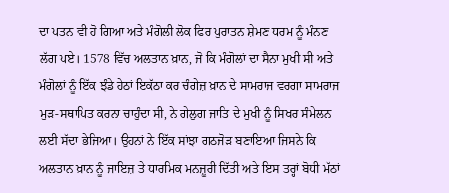ਦਾ ਪਤਨ ਵੀ ਹੋ ਗਿਆ ਅਤੇ ਮੰਗੋਲੀ ਲੋਕ ਫਿਰ ਪੁਰਾਤਨ ਸ਼ੇਮਣ ਧਰਮ ਨੂੰ ਮੰਨਣ ਲੱਗ ਪਏ। 1578 ਵਿੱਚ ਅਲਤਾਨ ਖ਼ਾਨ, ਜੋ ਕਿ ਮੰਗੋਲਾਂ ਦਾ ਸੈਨਾ ਮੁਖੀ ਸੀ ਅਤੇ ਮੰਗੋਲਾਂ ਨੂੰ ਇੱਕ ਝੰਡੇ ਹੇਠਾਂ ਇਕੱਠਾ ਕਰ ਚੰਗੇਜ਼ ਖ਼ਾਨ ਦੇ ਸਾਮਰਾਜ ਵਰਗਾ ਸਾਮਰਾਜ ਮੁੜ-ਸਥਾਪਿਤ ਕਰਨਾ ਚਾਹੁੰਦਾ ਸੀ, ਨੇ ਗੇਲੁਗ ਜਾਤਿ ਦੇ ਮੁਖੀ ਨੂੰ ਸਿਖਰ ਸੰਮੇਲਨ ਲਈ ਸੱਦਾ ਭੇਜਿਆ। ਉਹਨਾਂ ਨੇ ਇੱਕ ਸਾਂਝਾ ਗਠਜੋੜ ਬਣਾਇਆ ਜਿਸਨੇ ਕਿ ਅਲਤਾਨ ਖ਼ਾਨ ਨੂੰ ਜਾਇਜ਼ ਤੇ ਧਾਰਮਿਕ ਮਨਜ਼ੂਰੀ ਦਿੱਤੀ ਅਤੇ ਇਸ ਤਰ੍ਹਾਂ ਬੋਧੀ ਮੱਠਾਂ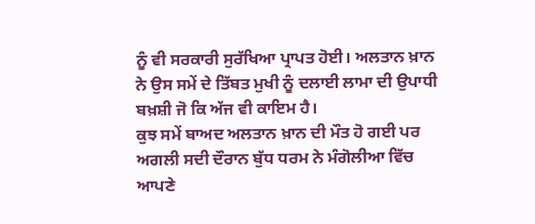ਨੂੰ ਵੀ ਸਰਕਾਰੀ ਸੁਰੱਖਿਆ ਪ੍ਰਾਪਤ ਹੋਈ। ਅਲਤਾਨ ਖ਼ਾਨ ਨੇ ਉਸ ਸਮੇਂ ਦੇ ਤਿੱਬਤ ਮੁਖੀ ਨੂੰ ਦਲਾਈ ਲਾਮਾ ਦੀ ਉਪਾਧੀ ਬਖ਼ਸ਼ੀ ਜੋ ਕਿ ਅੱਜ ਵੀ ਕਾਇਮ ਹੈ।
ਕੁਝ ਸਮੇਂ ਬਾਅਦ ਅਲਤਾਨ ਖ਼ਾਨ ਦੀ ਮੌਤ ਹੋ ਗਈ ਪਰ ਅਗਲੀ ਸਦੀ ਦੌਰਾਨ ਬੁੱਧ ਧਰਮ ਨੇ ਮੰਗੋਲੀਆ ਵਿੱਚ ਆਪਣੇ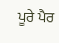ਪੂਰੇ ਪੈਰ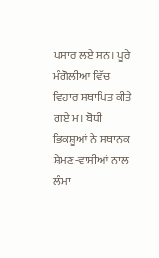ਪਸਾਰ ਲਏ ਸਨ। ਪੂਰੇ ਮੰਗੋਲੀਆ ਵਿੱਚ ਵਿਹਾਰ ਸਥਾਪਿਤ ਕੀਤੇ ਗਏ ਮ। ਬੋਧੀ ਭਿਕਸ਼ੂਆਂ ਨੇ ਸਥਾਨਕ ਸ਼ੇਮਣ-ਵਾਸੀਆਂ ਨਾਲ ਲੰਮਾ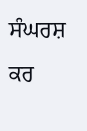ਸੰਘਰਸ਼ ਕਰ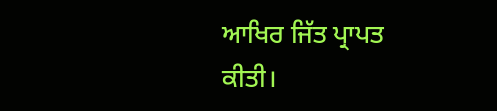ਆਖਿਰ ਜਿੱਤ ਪ੍ਰਾਪਤ ਕੀਤੀ।